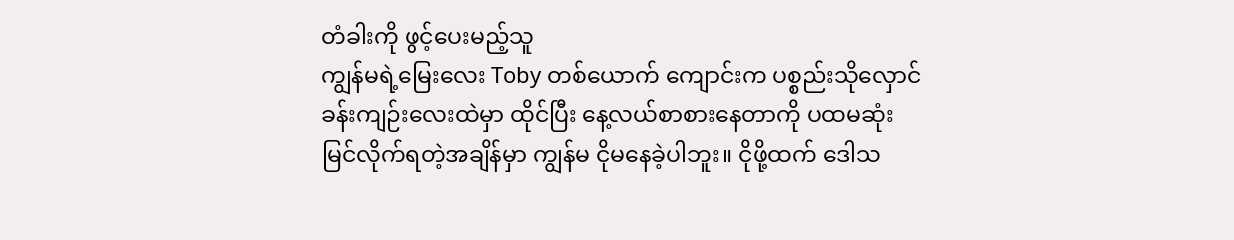တံခါးကို ဖွင့်ပေးမည့်သူ
ကျွန်မရဲ့မြေးလေး Toby တစ်ယောက် ကျောင်းက ပစ္စည်းသိုလှောင်ခန်းကျဉ်းလေးထဲမှာ ထိုင်ပြီး နေ့လယ်စာစားနေတာကို ပထမဆုံး မြင်လိုက်ရတဲ့အချိန်မှာ ကျွန်မ ငိုမနေခဲ့ပါဘူး။ ငိုဖို့ထက် ဒေါသ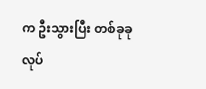က ဦးသွားပြီး တစ်ခုခုလုပ်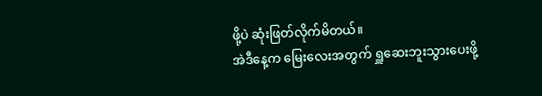ဖို့ပဲ ဆုံးဖြတ်လိုက်မိတယ်။
အဲဒီနေ့က မြေးလေးအတွက် ရှူဆေးဘူးသွားပေးဖို့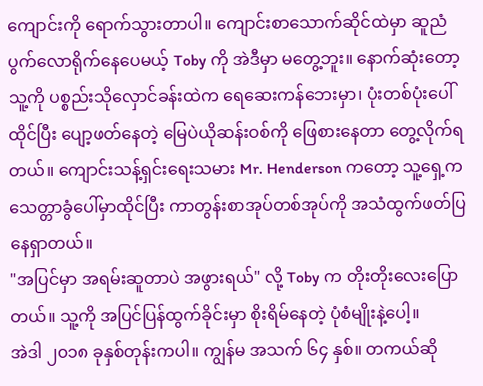ကျောင်းကို ရောက်သွားတာပါ။ ကျောင်းစာသောက်ဆိုင်ထဲမှာ ဆူညံပွက်လောရိုက်နေပေမယ့် Toby ကို အဲဒီမှာ မတွေ့ဘူး။ နောက်ဆုံးတော့ သူ့ကို ပစ္စည်းသိုလှောင်ခန်းထဲက ရေဆေးကန်ဘေးမှာ၊ ပုံးတစ်ပုံးပေါ်ထိုင်ပြီး ပျော့ဖတ်နေတဲ့ မြေပဲယိုဆန်းဝစ်ကို ဖြေစားနေတာ တွေ့လိုက်ရတယ်။ ကျောင်းသန့်ရှင်းရေးသမား Mr. Henderson ကတော့ သူ့ရှေ့က သေတ္တာခွံပေါ်မှာထိုင်ပြီး ကာတွန်းစာအုပ်တစ်အုပ်ကို အသံထွက်ဖတ်ပြနေရှာတယ်။
"အပြင်မှာ အရမ်းဆူတာပဲ အဖွားရယ်" လို့ Toby က တိုးတိုးလေးပြောတယ်။ သူ့ကို အပြင်ပြန်ထွက်ခိုင်းမှာ စိုးရိမ်နေတဲ့ ပုံစံမျိုးနဲ့ပေါ့။
အဲဒါ ၂၀၁၈ ခုနှစ်တုန်းကပါ။ ကျွန်မ အသက် ၆၄ နှစ်။ တကယ်ဆို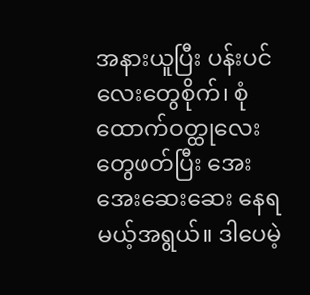အနားယူပြီး ပန်းပင်လေးတွေစိုက်၊ စုံထောက်ဝတ္ထုလေးတွေဖတ်ပြီး အေးအေးဆေးဆေး နေရမယ့်အရွယ်။ ဒါပေမဲ့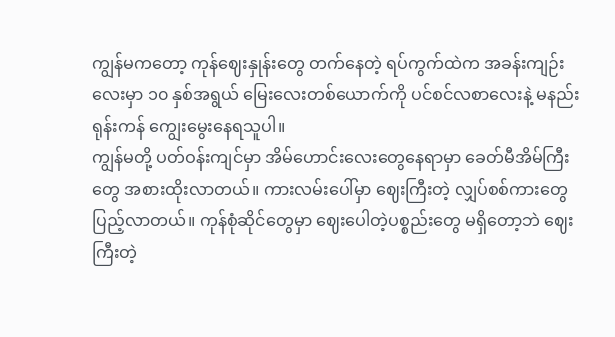ကျွန်မကတော့ ကုန်ဈေးနှုန်းတွေ တက်နေတဲ့ ရပ်ကွက်ထဲက အခန်းကျဉ်းလေးမှာ ၁၀ နှစ်အရွယ် မြေးလေးတစ်ယောက်ကို ပင်စင်လစာလေးနဲ့ မနည်းရုန်းကန် ကျွေးမွေးနေရသူပါ။
ကျွန်မတို့ ပတ်ဝန်းကျင်မှာ အိမ်ဟောင်းလေးတွေနေရာမှာ ခေတ်မီအိမ်ကြီးတွေ အစားထိုးလာတယ်။ ကားလမ်းပေါ်မှာ ဈေးကြီးတဲ့ လျှပ်စစ်ကားတွေ ပြည့်လာတယ်။ ကုန်စုံဆိုင်တွေမှာ ဈေးပေါတဲ့ပစ္စည်းတွေ မရှိတော့ဘဲ ဈေးကြီးတဲ့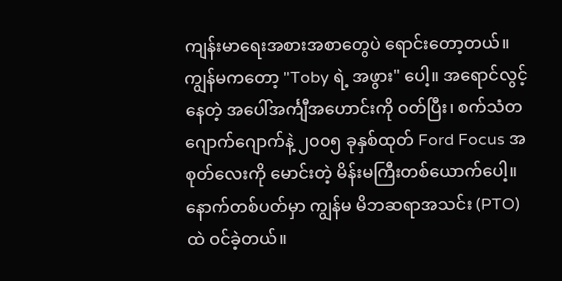ကျန်းမာရေးအစားအစာတွေပဲ ရောင်းတော့တယ်။ ကျွန်မကတော့ "Toby ရဲ့ အဖွား" ပေါ့။ အရောင်လွင့်နေတဲ့ အပေါ်အင်္ကျီအဟောင်းကို ဝတ်ပြီး၊ စက်သံတဂျောက်ဂျောက်နဲ့ ၂၀၀၅ ခုနှစ်ထုတ် Ford Focus အစုတ်လေးကို မောင်းတဲ့ မိန်းမကြီးတစ်ယောက်ပေါ့။
နောက်တစ်ပတ်မှာ ကျွန်မ မိဘဆရာအသင်း (PTO) ထဲ ဝင်ခဲ့တယ်။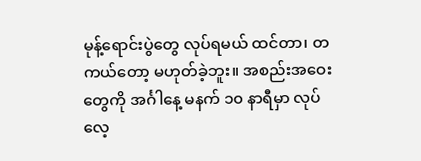မုန့်ရောင်းပွဲတွေ လုပ်ရမယ် ထင်တာ၊ တကယ်တော့ မဟုတ်ခဲ့ဘူး။ အစည်းအဝေးတွေကို အင်္ဂါနေ့ မနက် ၁၀ နာရီမှာ လုပ်လေ့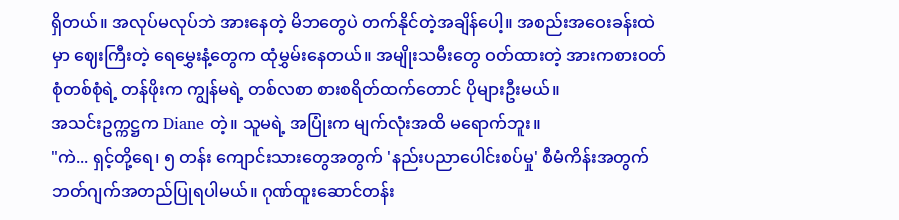ရှိတယ်။ အလုပ်မလုပ်ဘဲ အားနေတဲ့ မိဘတွေပဲ တက်နိုင်တဲ့အချိန်ပေါ့။ အစည်းအဝေးခန်းထဲမှာ ဈေးကြီးတဲ့ ရေမွှေးနံ့တွေက ထုံမွှမ်းနေတယ်။ အမျိုးသမီးတွေ ဝတ်ထားတဲ့ အားကစားဝတ်စုံတစ်စုံရဲ့ တန်ဖိုးက ကျွန်မရဲ့ တစ်လစာ စားစရိတ်ထက်တောင် ပိုများဦးမယ်။
အသင်းဥက္ကဋ္ဌက Diane တဲ့။ သူမရဲ့ အပြုံးက မျက်လုံးအထိ မရောက်ဘူး။
"ကဲ... ရှင့်တို့ရေ၊ ၅ တန်း ကျောင်းသားတွေအတွက် 'နည်းပညာပေါင်းစပ်မှု' စီမံကိန်းအတွက် ဘတ်ဂျက်အတည်ပြုရပါမယ်။ ဂုဏ်ထူးဆောင်တန်း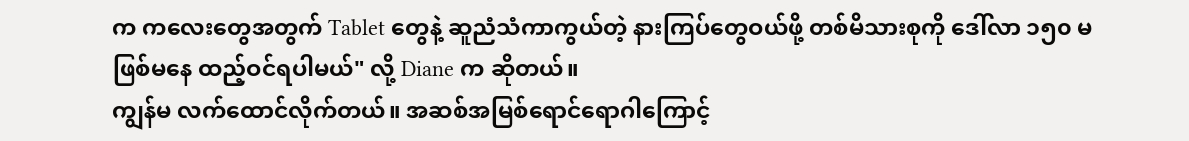က ကလေးတွေအတွက် Tablet တွေနဲ့ ဆူညံသံကာကွယ်တဲ့ နားကြပ်တွေဝယ်ဖို့ တစ်မိသားစုကို ဒေါ်လာ ၁၅၀ မဖြစ်မနေ ထည့်ဝင်ရပါမယ်" လို့ Diane က ဆိုတယ်။
ကျွန်မ လက်ထောင်လိုက်တယ်။ အဆစ်အမြစ်ရောင်ရောဂါကြောင့်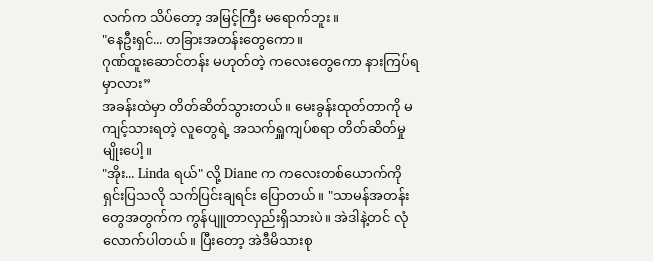လက်က သိပ်တော့ အမြင့်ကြီး မရောက်ဘူး။
"နေဦးရှင်... တခြားအတန်းတွေကော။
ဂုဏ်ထူးဆောင်တန်း မဟုတ်တဲ့ ကလေးတွေကော နားကြပ်ရမှာလား”
အခန်းထဲမှာ တိတ်ဆိတ်သွားတယ်။ မေးခွန်းထုတ်တာကို မကျင့်သားရတဲ့ လူတွေရဲ့ အသက်ရှူကျပ်စရာ တိတ်ဆိတ်မှုမျိုးပေါ့။
"အိုး... Linda ရယ်" လို့ Diane က ကလေးတစ်ယောက်ကို ရှင်းပြသလို သက်ပြင်းချရင်း ပြောတယ်။ "သာမန်အတန်းတွေအတွက်က ကွန်ပျူတာလှည်းရှိသားပဲ။ အဲဒါနဲ့တင် လုံလောက်ပါတယ်။ ပြီးတော့ အဲဒီမိသားစု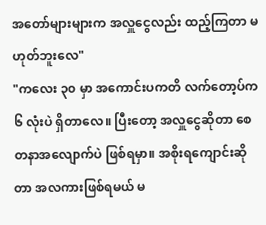အတော်များများက အလှူငွေလည်း ထည့်ကြတာ မဟုတ်ဘူးလေ"
"ကလေး ၃၀ မှာ အကောင်းပကတိ လက်တော့ပ်က ၆ လုံးပဲ ရှိတာလေ။ ပြီးတော့ အလှူငွေဆိုတာ စေတနာအလျောက်ပဲ ဖြစ်ရမှာ။ အစိုးရကျောင်းဆိုတာ အလကားဖြစ်ရမယ် မ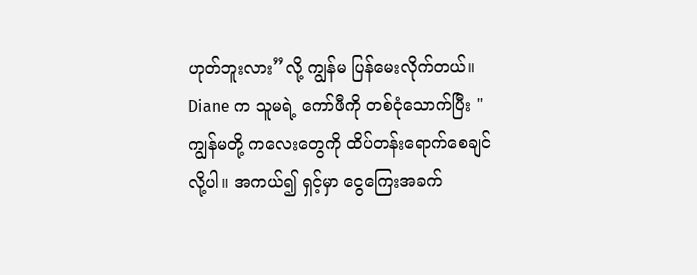ဟုတ်ဘူးလား”လို့ ကျွန်မ ပြန်မေးလိုက်တယ်။
Diane က သူမရဲ့ ကော်ဖီကို တစ်ငုံသောက်ပြီး "ကျွန်မတို့ ကလေးတွေကို ထိပ်တန်းရောက်စေချင်လို့ပါ။ အကယ်၍ ရှင့်မှာ ငွေကြေးအခက်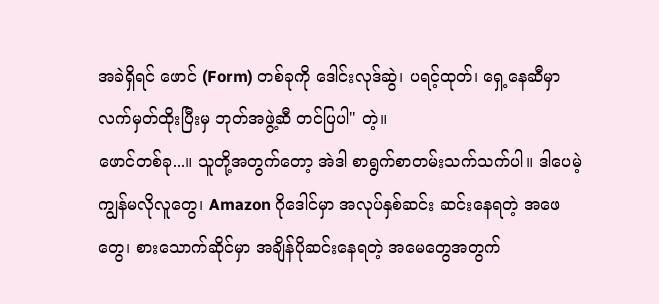အခဲရှိရင် ဖောင် (Form) တစ်ခုကို ဒေါင်းလုဒ်ဆွဲ၊ ပရင့်ထုတ်၊ ရှေ့နေဆီမှာ လက်မှတ်ထိုးပြီးမှ ဘုတ်အဖွဲ့ဆီ တင်ပြပါ" တဲ့။
ဖောင်တစ်ခု...။ သူတို့အတွက်တော့ အဲဒါ စာရွက်စာတမ်းသက်သက်ပါ။ ဒါပေမဲ့ ကျွန်မလိုလူတွေ၊ Amazon ဂိုဒေါင်မှာ အလုပ်နှစ်ဆင်း ဆင်းနေရတဲ့ အဖေတွေ၊ စားသောက်ဆိုင်မှာ အချိန်ပိုဆင်းနေရတဲ့ အမေတွေအတွက်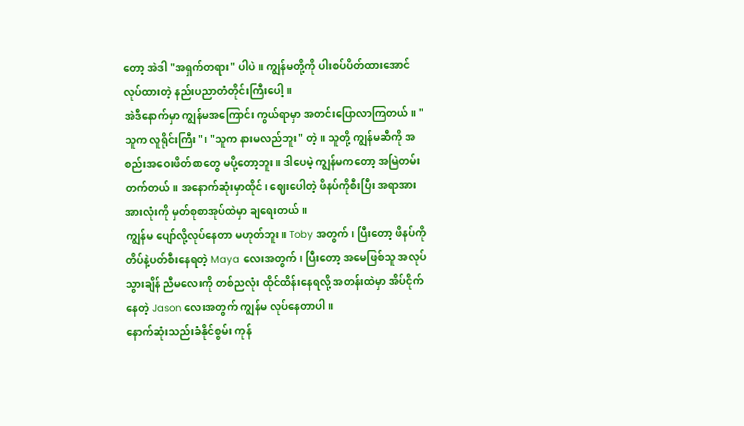တော့ အဲဒါ "အရှက်တရား" ပါပဲ။ ကျွန်မတို့ကို ပါးစပ်ပိတ်ထားအောင် လုပ်ထားတဲ့ နည်းပညာတံတိုင်းကြီးပေါ့။
အဲဒီနောက်မှာ ကျွန်မအကြောင်း ကွယ်ရာမှာ အတင်းပြောလာကြတယ်။ "သူက လူရိုင်းကြီး"၊ "သူက နားမလည်ဘူး" တဲ့။ သူတို့ ကျွန်မဆီကို အစည်းအဝေးဖိတ်စာတွေ မပို့တော့ဘူး။ ဒါပေမဲ့ ကျွန်မကတော့ အမြဲတမ်း တက်တယ်။ အနောက်ဆုံးမှာထိုင်၊ ဈေးပေါတဲ့ ဖိနပ်ကိုစီးပြီး အရာအားအားလုံးကို မှတ်စုစာအုပ်ထဲမှာ ချရေးတယ်။
ကျွန်မ ပျော်လို့လုပ်နေတာ မဟုတ်ဘူး။ Toby အတွက်၊ ပြီးတော့ ဖိနပ်ကို တိပ်နဲ့ပတ်စီးနေရတဲ့ Maya လေးအတွက်၊ ပြီးတော့ အမေဖြစ်သူ အလုပ်သွားချိန် ညီမလေးကို တစ်ညလုံး ထိုင်ထိန်းနေရလို့ အတန်းထဲမှာ အိပ်ငိုက်နေတဲ့ Jason လေးအတွက် ကျွန်မ လုပ်နေတာပါ။
နောက်ဆုံးသည်းခံနိုင်စွမ်း ကုန်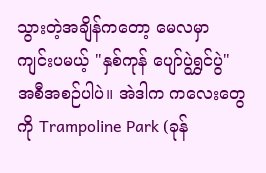သွားတဲ့အချိန်ကတော့ မေလမှာ ကျင်းပမယ့် "နှစ်ကုန် ပျော်ပွဲရွှင်ပွဲ" အစီအစဉ်ပါပဲ။ အဲဒါက ကလေးတွေကို Trampoline Park (ခုန်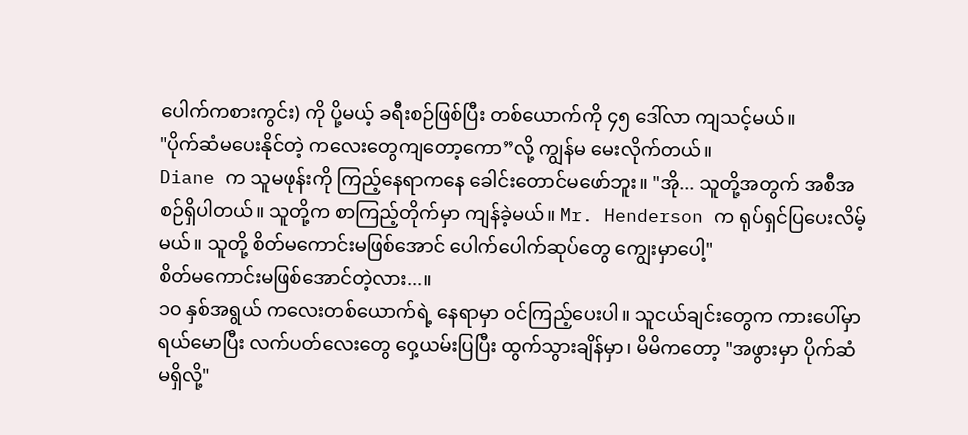ပေါက်ကစားကွင်း) ကို ပို့မယ့် ခရီးစဉ်ဖြစ်ပြီး တစ်ယောက်ကို ၄၅ ဒေါ်လာ ကျသင့်မယ်။
"ပိုက်ဆံမပေးနိုင်တဲ့ ကလေးတွေကျတော့ကော”လို့ ကျွန်မ မေးလိုက်တယ်။
Diane က သူမဖုန်းကို ကြည့်နေရာကနေ ခေါင်းတောင်မဖော်ဘူး။ "အို... သူတို့အတွက် အစီအစဉ်ရှိပါတယ်။ သူတို့က စာကြည့်တိုက်မှာ ကျန်ခဲ့မယ်။ Mr. Henderson က ရုပ်ရှင်ပြပေးလိမ့်မယ်။ သူတို့ စိတ်မကောင်းမဖြစ်အောင် ပေါက်ပေါက်ဆုပ်တွေ ကျွေးမှာပေါ့"
စိတ်မကောင်းမဖြစ်အောင်တဲ့လား...။
၁၀ နှစ်အရွယ် ကလေးတစ်ယောက်ရဲ့ နေရာမှာ ဝင်ကြည့်ပေးပါ။ သူငယ်ချင်းတွေက ကားပေါ်မှာ ရယ်မောပြီး လက်ပတ်လေးတွေ ဝှေ့ယမ်းပြပြီး ထွက်သွားချိန်မှာ၊ မိမိကတော့ "အဖွားမှာ ပိုက်ဆံမရှိလို့"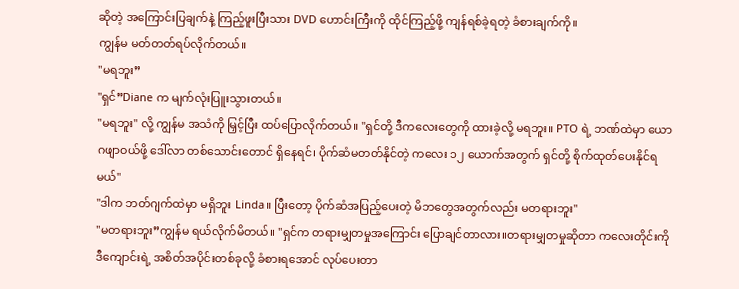ဆိုတဲ့ အကြောင်းပြချက်နဲ့ ကြည့်ဖူးပြီးသား DVD ဟောင်းကြီးကို ထိုင်ကြည့်ဖို့ ကျန်ရစ်ခဲ့ရတဲ့ ခံစားချက်ကို။
ကျွန်မ မတ်တတ်ရပ်လိုက်တယ်။
"မရဘူး”
"ရှင်”Diane က မျက်လုံးပြူးသွားတယ်။
"မရဘူး" လို့ ကျွန်မ အသံကို မြှင့်ပြီး ထပ်ပြောလိုက်တယ်။ "ရှင်တို့ ဒီကလေးတွေကို ထားခဲ့လို့ မရဘူး။ PTO ရဲ့ ဘဏ်ထဲမှာ ယောဂဖျာဝယ်ဖို့ ဒေါ်လာ တစ်သောင်းတောင် ရှိနေရင်၊ ပိုက်ဆံမတတ်နိုင်တဲ့ ကလေး ၁၂ ယောက်အတွက် ရှင်တို့ စိုက်ထုတ်ပေးနိုင်ရမယ်"
"ဒါက ဘတ်ဂျက်ထဲမှာ မရှိဘူး Linda။ ပြီးတော့ ပိုက်ဆံအပြည့်ပေးတဲ့ မိဘတွေအတွက်လည်း မတရားဘူး"
"မတရားဘူး”ကျွန်မ ရယ်လိုက်မိတယ်။ "ရှင်က တရားမျှတမှုအကြောင်း ပြောချင်တာလား။တရားမျှတမှုဆိုတာ ကလေးတိုင်းကို ဒီကျောင်းရဲ့ အစိတ်အပိုင်းတစ်ခုလို့ ခံစားရအောင် လုပ်ပေးတာ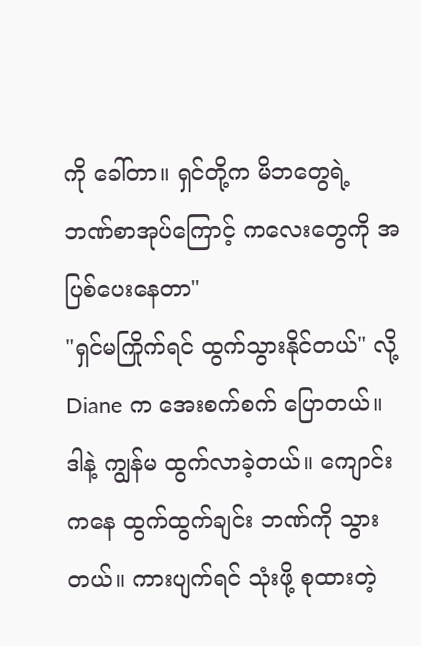ကို ခေါ်တာ။ ရှင်တို့က မိဘတွေရဲ့ ဘဏ်စာအုပ်ကြောင့် ကလေးတွေကို အပြစ်ပေးနေတာ"
"ရှင်မကြိုက်ရင် ထွက်သွားနိုင်တယ်" လို့ Diane က အေးစက်စက် ပြောတယ်။
ဒါနဲ့ ကျွန်မ ထွက်လာခဲ့တယ်။ ကျောင်းကနေ ထွက်ထွက်ချင်း ဘဏ်ကို သွားတယ်။ ကားပျက်ရင် သုံးဖို့ စုထားတဲ့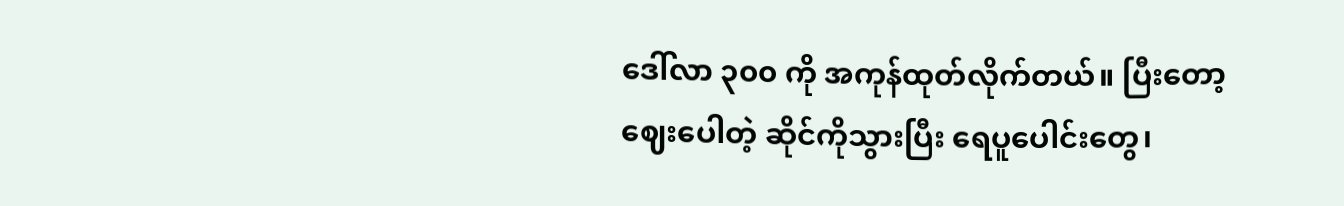ဒေါ်လာ ၃၀၀ ကို အကုန်ထုတ်လိုက်တယ်။ ပြီးတော့ ဈေးပေါတဲ့ ဆိုင်ကိုသွားပြီး ရေပူပေါင်းတွေ၊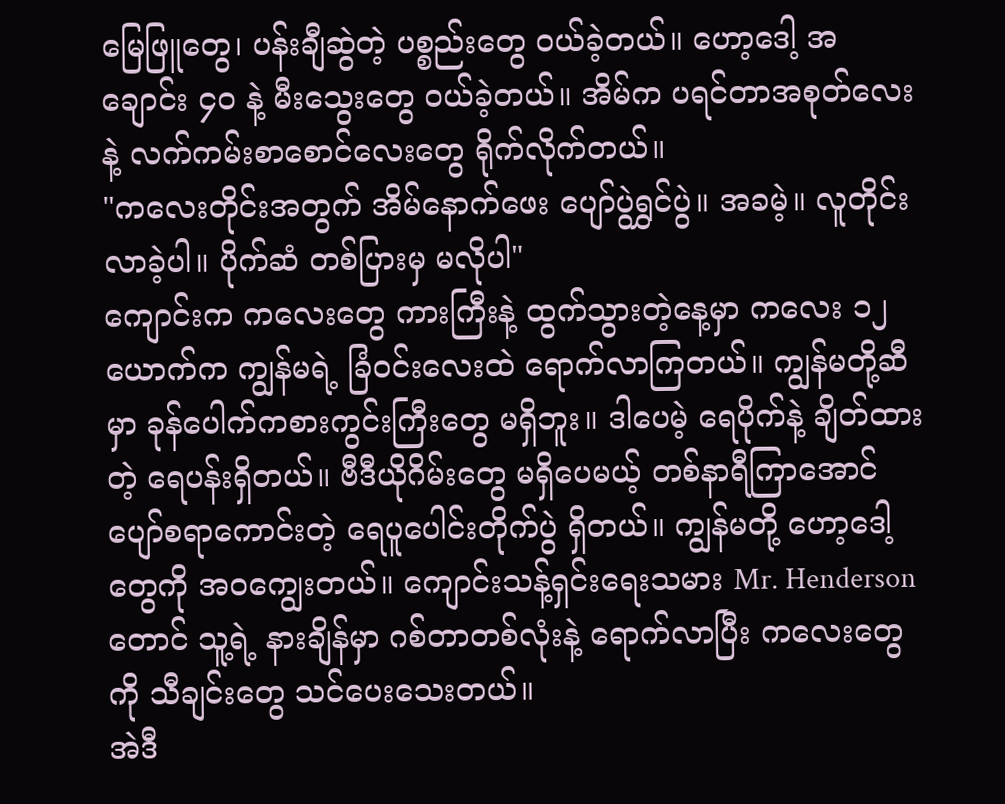မြေဖြူတွေ၊ ပန်းချီဆွဲတဲ့ ပစ္စည်းတွေ ဝယ်ခဲ့တယ်။ ဟော့ဒေါ့ အချောင်း ၄၀ နဲ့ မီးသွေးတွေ ဝယ်ခဲ့တယ်။ အိမ်က ပရင်တာအစုတ်လေးနဲ့ လက်ကမ်းစာစောင်လေးတွေ ရိုက်လိုက်တယ်။
"ကလေးတိုင်းအတွက် အိမ်နောက်ဖေး ပျော်ပွဲရွှင်ပွဲ။ အခမဲ့။ လူတိုင်း လာခဲ့ပါ။ ပိုက်ဆံ တစ်ပြားမှ မလိုပါ"
ကျောင်းက ကလေးတွေ ကားကြီးနဲ့ ထွက်သွားတဲ့နေ့မှာ ကလေး ၁၂ ယောက်က ကျွန်မရဲ့ ခြံဝင်းလေးထဲ ရောက်လာကြတယ်။ ကျွန်မတို့ဆီမှာ ခုန်ပေါက်ကစားကွင်းကြီးတွေ မရှိဘူး။ ဒါပေမဲ့ ရေပိုက်နဲ့ ချိတ်ထားတဲ့ ရေပန်းရှိတယ်။ ဗီဒီယိုဂိမ်းတွေ မရှိပေမယ့် တစ်နာရီကြာအောင် ပျော်စရာကောင်းတဲ့ ရေပူပေါင်းတိုက်ပွဲ ရှိတယ်။ ကျွန်မတို့ ဟော့ဒေါ့တွေကို အဝကျွေးတယ်။ ကျောင်းသန့်ရှင်းရေးသမား Mr. Henderson တောင် သူ့ရဲ့ နားချိန်မှာ ဂစ်တာတစ်လုံးနဲ့ ရောက်လာပြီး ကလေးတွေကို သီချင်းတွေ သင်ပေးသေးတယ်။
အဲဒီ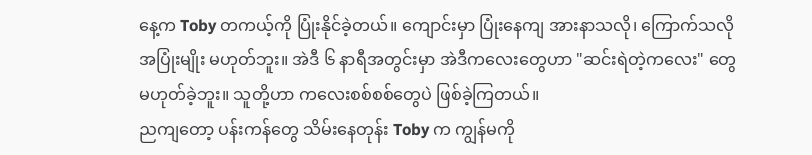နေ့က Toby တကယ့်ကို ပြုံးနိုင်ခဲ့တယ်။ ကျောင်းမှာ ပြုံးနေကျ အားနာသလို၊ ကြောက်သလို အပြုံးမျိုး မဟုတ်ဘူး။ အဲဒီ ၆ နာရီအတွင်းမှာ အဲဒီကလေးတွေဟာ "ဆင်းရဲတဲ့ကလေး" တွေ မဟုတ်ခဲ့ဘူး။ သူတို့ဟာ ကလေးစစ်စစ်တွေပဲ ဖြစ်ခဲ့ကြတယ်။
ညကျတော့ ပန်းကန်တွေ သိမ်းနေတုန်း Toby က ကျွန်မကို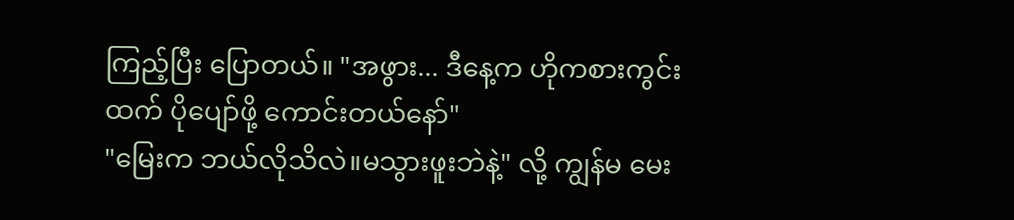ကြည့်ပြီး ပြောတယ်။ "အဖွား... ဒီနေ့က ဟိုကစားကွင်းထက် ပိုပျော်ဖို့ ကောင်းတယ်နော်"
"မြေးက ဘယ်လိုသိလဲ။မသွားဖူးဘဲနဲ့" လို့ ကျွန်မ မေး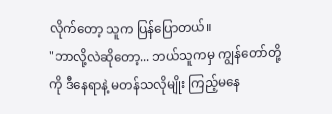လိုက်တော့ သူက ပြန်ပြောတယ်။
"ဘာလို့လဲဆိုတော့... ဘယ်သူကမှ ကျွန်တော်တို့ကို ဒီနေရာနဲ့ မတန်သလိုမျိုး ကြည့်မနေ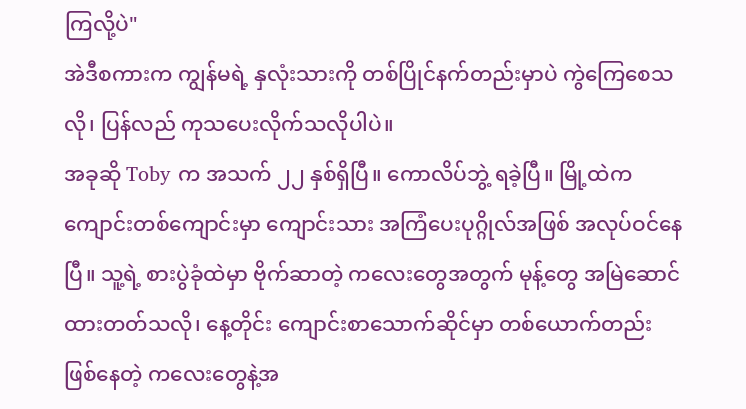ကြလို့ပဲ"
အဲဒီစကားက ကျွန်မရဲ့ နှလုံးသားကို တစ်ပြိုင်နက်တည်းမှာပဲ ကွဲကြေစေသလို၊ ပြန်လည် ကုသပေးလိုက်သလိုပါပဲ။
အခုဆို Toby က အသက် ၂၂ နှစ်ရှိပြီ။ ကောလိပ်ဘွဲ့ ရခဲ့ပြီ။ မြို့ထဲက ကျောင်းတစ်ကျောင်းမှာ ကျောင်းသား အကြံပေးပုဂ္ဂိုလ်အဖြစ် အလုပ်ဝင်နေပြီ။ သူ့ရဲ့ စားပွဲခုံထဲမှာ ဗိုက်ဆာတဲ့ ကလေးတွေအတွက် မုန့်တွေ အမြဲဆောင်ထားတတ်သလို၊ နေ့တိုင်း ကျောင်းစာသောက်ဆိုင်မှာ တစ်ယောက်တည်း ဖြစ်နေတဲ့ ကလေးတွေနဲ့အ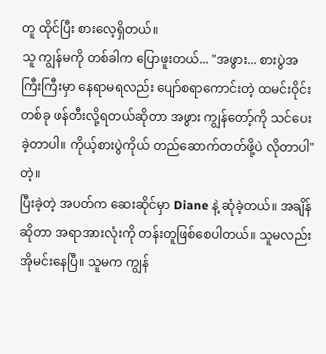တူ ထိုင်ပြီး စားလေ့ရှိတယ်။
သူ ကျွန်မကို တစ်ခါက ပြောဖူးတယ်... "အဖွား... စားပွဲအကြီးကြီးမှာ နေရာမရလည်း ပျော်စရာကောင်းတဲ့ ထမင်းဝိုင်းတစ်ခု ဖန်တီးလို့ရတယ်ဆိုတာ အဖွား ကျွန်တော့်ကို သင်ပေးခဲ့တာပါ။ ကိုယ့်စားပွဲကိုယ် တည်ဆောက်တတ်ဖို့ပဲ လိုတာပါ" တဲ့။
ပြီးခဲ့တဲ့ အပတ်က ဆေးဆိုင်မှာ Diane နဲ့ ဆုံခဲ့တယ်။ အချိန်ဆိုတာ အရာအားလုံးကို တန်းတူဖြစ်စေပါတယ်။ သူမလည်း အိုမင်းနေပြီ။ သူမက ကျွန်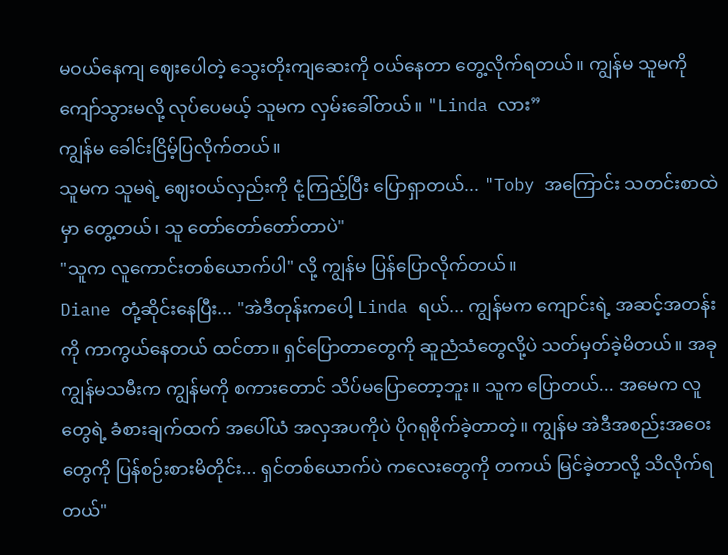မဝယ်နေကျ ဈေးပေါတဲ့ သွေးတိုးကျဆေးကို ဝယ်နေတာ တွေ့လိုက်ရတယ်။ ကျွန်မ သူမကို ကျော်သွားမလို့ လုပ်ပေမယ့် သူမက လှမ်းခေါ်တယ်။ "Linda လား”
ကျွန်မ ခေါင်းငြိမ့်ပြလိုက်တယ်။
သူမက သူမရဲ့ ဈေးဝယ်လှည်းကို ငုံ့ကြည့်ပြီး ပြောရှာတယ်... "Toby အကြောင်း သတင်းစာထဲမှာ တွေ့တယ်၊ သူ တော်တော်တော်တာပဲ"
"သူက လူကောင်းတစ်ယောက်ပါ" လို့ ကျွန်မ ပြန်ပြောလိုက်တယ်။
Diane တုံ့ဆိုင်းနေပြီး... "အဲဒီတုန်းကပေါ့ Linda ရယ်... ကျွန်မက ကျောင်းရဲ့ အဆင့်အတန်းကို ကာကွယ်နေတယ် ထင်တာ။ ရှင်ပြောတာတွေကို ဆူညံသံတွေလို့ပဲ သတ်မှတ်ခဲ့မိတယ်။ အခု ကျွန်မသမီးက ကျွန်မကို စကားတောင် သိပ်မပြောတော့ဘူး။ သူက ပြောတယ်... အမေက လူတွေရဲ့ ခံစားချက်ထက် အပေါ်ယံ အလှအပကိုပဲ ပိုဂရုစိုက်ခဲ့တာတဲ့။ ကျွန်မ အဲဒီအစည်းအဝေးတွေကို ပြန်စဉ်းစားမိတိုင်း... ရှင်တစ်ယောက်ပဲ ကလေးတွေကို တကယ် မြင်ခဲ့တာလို့ သိလိုက်ရတယ်"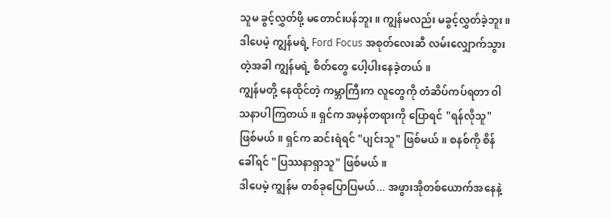သူမ ခွင့်လွှတ်ဖို့ မတောင်းပန်ဘူး။ ကျွန်မလည်း မခွင့်လွှတ်ခဲ့ဘူး။ ဒါပေမဲ့ ကျွန်မရဲ့ Ford Focus အစုတ်လေးဆီ လမ်းလျှောက်သွားတဲ့အခါ ကျွန်မရဲ့ စိတ်တွေ ပေါ့ပါးနေခဲ့တယ်။
ကျွန်မတို့ နေထိုင်တဲ့ ကမ္ဘာကြီးက လူတွေကို တံဆိပ်ကပ်ရတာ ဝါသနာပါကြတယ်။ ရှင်က အမှန်တရားကို ပြောရင် "ရန်လိုသူ" ဖြစ်မယ်။ ရှင်က ဆင်းရဲရင် "ပျင်းသူ" ဖြစ်မယ်။ စနစ်ကို စိန်ခေါ်ရင် "ပြဿနာရှာသူ" ဖြစ်မယ်။
ဒါပေမဲ့ ကျွန်မ တစ်ခုပြောပြမယ်... အဖွားအိုတစ်ယောက်အနေနဲ့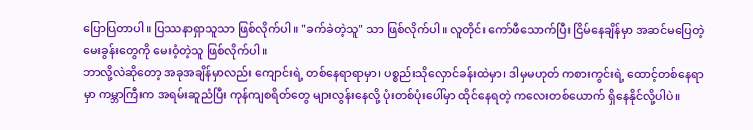ပြောပြတာပါ။ ပြဿနာရှာသူသာ ဖြစ်လိုက်ပါ။ "ခက်ခဲတဲ့သူ" သာ ဖြစ်လိုက်ပါ။ လူတိုင်း ကော်ဖီသောက်ပြီး ငြိမ်နေချိန်မှာ အဆင်မပြေတဲ့ မေးခွန်းတွေကို မေးဝံ့တဲ့သူ ဖြစ်လိုက်ပါ။
ဘာလို့လဲဆိုတော့ အခုအချိန်မှာလည်း ကျောင်းရဲ့ တစ်နေရာရာမှာ၊ ပစ္စည်းသိုလှောင်ခန်းထဲမှာ၊ ဒါမှမဟုတ် ကစားကွင်းရဲ့ ထောင့်တစ်နေရာမှာ ကမ္ဘာကြီးက အရမ်းဆူညံပြီး ကုန်ကျစရိတ်တွေ များလွန်းနေလို့ ပုံးတစ်ပုံးပေါ်မှာ ထိုင်နေရတဲ့ ကလေးတစ်ယောက် ရှိနေနိုင်လို့ပါပဲ။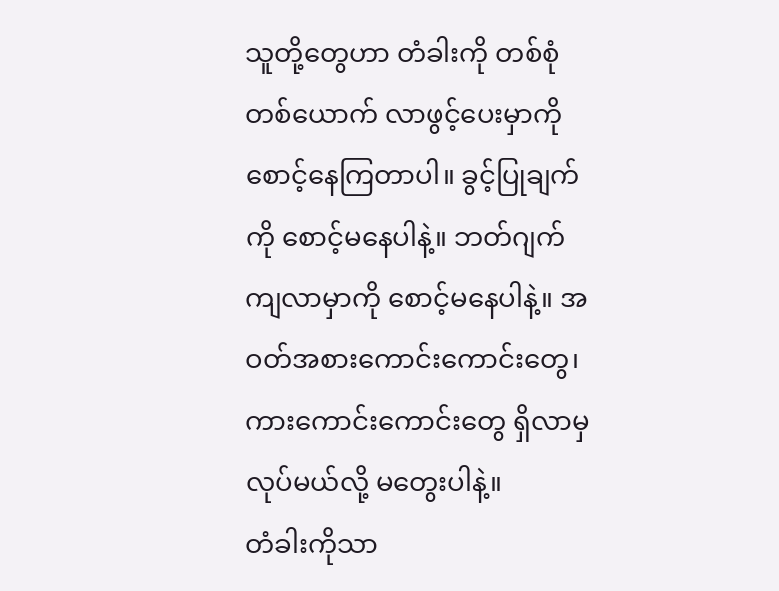သူတို့တွေဟာ တံခါးကို တစ်စုံတစ်ယောက် လာဖွင့်ပေးမှာကို စောင့်နေကြတာပါ။ ခွင့်ပြုချက်ကို စောင့်မနေပါနဲ့။ ဘတ်ဂျက်ကျလာမှာကို စောင့်မနေပါနဲ့။ အဝတ်အစားကောင်းကောင်းတွေ၊ ကားကောင်းကောင်းတွေ ရှိလာမှ လုပ်မယ်လို့ မတွေးပါနဲ့။
တံခါးကိုသာ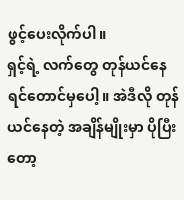ဖွင့်ပေးလိုက်ပါ။
ရှင့်ရဲ့ လက်တွေ တုန်ယင်နေရင်တောင်မှပေါ့။ အဲဒီလို တုန်ယင်နေတဲ့ အချိန်မျိုးမှာ ပိုပြီးတော့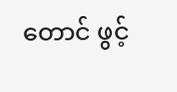တောင် ဖွင့်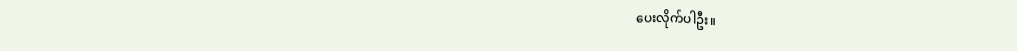ပေးလိုက်ပါဦး။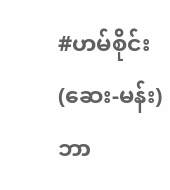#ဟမ်စိုင်း(ဆေး-မန်း)
ဘာ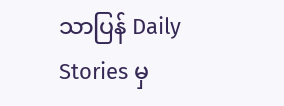သာပြန် Daily Stories မှ